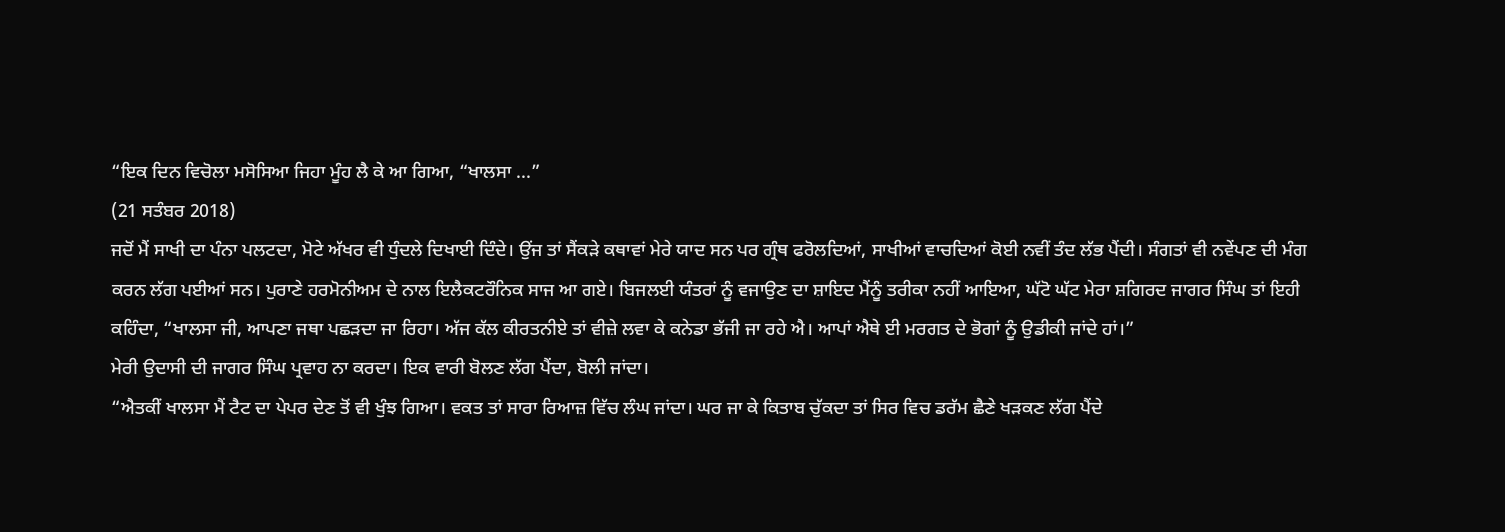“ਇਕ ਦਿਨ ਵਿਚੋਲਾ ਮਸੋਸਿਆ ਜਿਹਾ ਮੂੰਹ ਲੈ ਕੇ ਆ ਗਿਆ, “ਖਾਲਸਾ ...”
(21 ਸਤੰਬਰ 2018)
ਜਦੋਂ ਮੈਂ ਸਾਖੀ ਦਾ ਪੰਨਾ ਪਲਟਦਾ, ਮੋਟੇ ਅੱਖਰ ਵੀ ਧੁੰਦਲੇ ਦਿਖਾਈ ਦਿੰਦੇ। ਉਂਜ ਤਾਂ ਸੈਂਕੜੇ ਕਥਾਵਾਂ ਮੇਰੇ ਯਾਦ ਸਨ ਪਰ ਗ੍ਰੰਥ ਫਰੋਲਦਿਆਂ, ਸਾਖੀਆਂ ਵਾਚਦਿਆਂ ਕੋਈ ਨਵੀਂ ਤੰਦ ਲੱਭ ਪੈਂਦੀ। ਸੰਗਤਾਂ ਵੀ ਨਵੇਂਪਣ ਦੀ ਮੰਗ ਕਰਨ ਲੱਗ ਪਈਆਂ ਸਨ। ਪੁਰਾਣੇ ਹਰਮੋਨੀਅਮ ਦੇ ਨਾਲ ਇਲੈਕਟਰੌਨਿਕ ਸਾਜ ਆ ਗਏ। ਬਿਜਲਈ ਯੰਤਰਾਂ ਨੂੰ ਵਜਾਉਣ ਦਾ ਸ਼ਾਇਦ ਮੈਂਨੂੰ ਤਰੀਕਾ ਨਹੀਂ ਆਇਆ, ਘੱਟੋ ਘੱਟ ਮੇਰਾ ਸ਼ਗਿਰਦ ਜਾਗਰ ਸਿੰਘ ਤਾਂ ਇਹੀ ਕਹਿੰਦਾ, “ਖਾਲਸਾ ਜੀ, ਆਪਣਾ ਜਥਾ ਪਛੜਦਾ ਜਾ ਰਿਹਾ। ਅੱਜ ਕੱਲ ਕੀਰਤਨੀਏ ਤਾਂ ਵੀਜ਼ੇ ਲਵਾ ਕੇ ਕਨੇਡਾ ਭੱਜੀ ਜਾ ਰਹੇ ਐ। ਆਪਾਂ ਐਥੇ ਈ ਮਰਗਤ ਦੇ ਭੋਗਾਂ ਨੂੰ ਉਡੀਕੀ ਜਾਂਦੇ ਹਾਂ।”
ਮੇਰੀ ਉਦਾਸੀ ਦੀ ਜਾਗਰ ਸਿੰਘ ਪ੍ਰਵਾਹ ਨਾ ਕਰਦਾ। ਇਕ ਵਾਰੀ ਬੋਲਣ ਲੱਗ ਪੈਂਦਾ, ਬੋਲੀ ਜਾਂਦਾ।
“ਐਤਕੀਂ ਖਾਲਸਾ ਮੈਂ ਟੈਟ ਦਾ ਪੇਪਰ ਦੇਣ ਤੋਂ ਵੀ ਖੁੰਝ ਗਿਆ। ਵਕਤ ਤਾਂ ਸਾਰਾ ਰਿਆਜ਼ ਵਿੱਚ ਲੰਘ ਜਾਂਦਾ। ਘਰ ਜਾ ਕੇ ਕਿਤਾਬ ਚੁੱਕਦਾ ਤਾਂ ਸਿਰ ਵਿਚ ਡਰੱਮ ਛੈਣੇ ਖੜਕਣ ਲੱਗ ਪੈਂਦੇ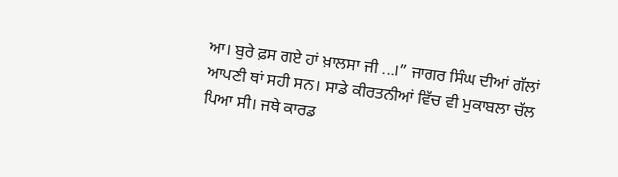ਆ। ਬੁਰੇ ਫ਼ਸ ਗਏ ਹਾਂ ਖ਼ਾਲਸਾ ਜੀ ...।” ਜਾਗਰ ਸਿੰਘ ਦੀਆਂ ਗੱਲਾਂ ਆਪਣੀ ਥਾਂ ਸਹੀ ਸਨ। ਸਾਡੇ ਕੀਰਤਨੀਆਂ ਵਿੱਚ ਵੀ ਮੁਕਾਬਲਾ ਚੱਲ ਪਿਆ ਸੀ। ਜਥੇ ਕਾਰਡ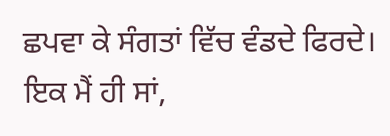ਛਪਵਾ ਕੇ ਸੰਗਤਾਂ ਵਿੱਚ ਵੰਡਦੇ ਫਿਰਦੇ। ਇਕ ਮੈਂ ਹੀ ਸਾਂ,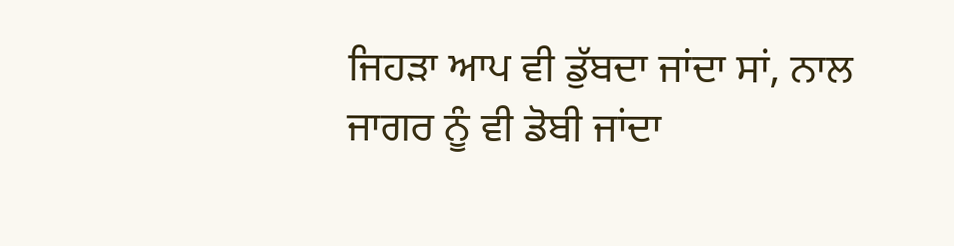ਜਿਹੜਾ ਆਪ ਵੀ ਡੁੱਬਦਾ ਜਾਂਦਾ ਸਾਂ, ਨਾਲ ਜਾਗਰ ਨੂੰ ਵੀ ਡੋਬੀ ਜਾਂਦਾ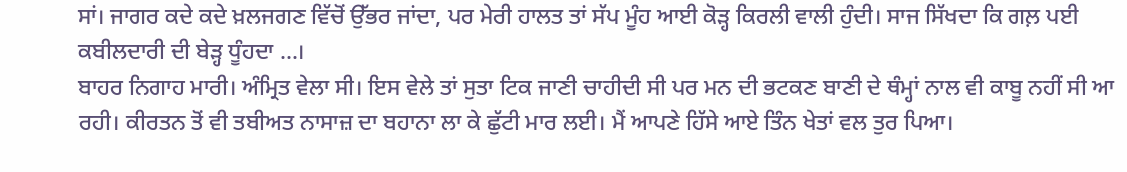ਸਾਂ। ਜਾਗਰ ਕਦੇ ਕਦੇ ਖ਼ਲਜਗਣ ਵਿੱਚੋਂ ਉੱਭਰ ਜਾਂਦਾ, ਪਰ ਮੇਰੀ ਹਾਲਤ ਤਾਂ ਸੱਪ ਮੂੰਹ ਆਈ ਕੋੜ੍ਹ ਕਿਰਲੀ ਵਾਲੀ ਹੁੰਦੀ। ਸਾਜ ਸਿੱਖਦਾ ਕਿ ਗਲ਼ ਪਈ ਕਬੀਲਦਾਰੀ ਦੀ ਬੇੜ੍ਹ ਧੂੰਹਦਾ ...।
ਬਾਹਰ ਨਿਗਾਹ ਮਾਰੀ। ਅੰਮ੍ਰਿਤ ਵੇਲਾ ਸੀ। ਇਸ ਵੇਲੇ ਤਾਂ ਸੁਤਾ ਟਿਕ ਜਾਣੀ ਚਾਹੀਦੀ ਸੀ ਪਰ ਮਨ ਦੀ ਭਟਕਣ ਬਾਣੀ ਦੇ ਥੰਮ੍ਹਾਂ ਨਾਲ ਵੀ ਕਾਬੂ ਨਹੀਂ ਸੀ ਆ ਰਹੀ। ਕੀਰਤਨ ਤੋਂ ਵੀ ਤਬੀਅਤ ਨਾਸਾਜ਼ ਦਾ ਬਹਾਨਾ ਲਾ ਕੇ ਛੁੱਟੀ ਮਾਰ ਲਈ। ਮੈਂ ਆਪਣੇ ਹਿੱਸੇ ਆਏ ਤਿੰਨ ਖੇਤਾਂ ਵਲ ਤੁਰ ਪਿਆ।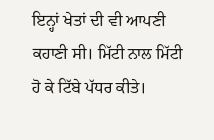ਇਨ੍ਹਾਂ ਖੇਤਾਂ ਦੀ ਵੀ ਆਪਣੀ ਕਹਾਣੀ ਸੀ। ਮਿੱਟੀ ਨਾਲ ਮਿੱਟੀ ਹੋ ਕੇ ਟਿੱਬੇ ਪੱਧਰ ਕੀਤੇ।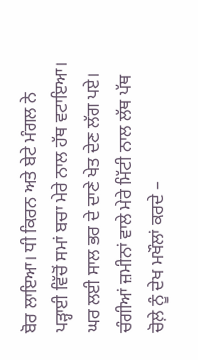ਬੋਰ ਲਾਇਆ। ਧੀ ਕਿਰਨ ਅਤੇ ਬੇਟੇ ਮੰਗਲ ਨੇ ਪੜ੍ਹਾਈ ਵਿੱਚੋਂ ਸਮਾਂ ਬਚਾ ਮੇਰੇ ਨਾਲ ਹੱਥ ਵਟਾਇਆ। ਘਰ ਲਈ ਸਾਲ ਭਰ ਦੇ ਦਾਣੇ ਖੇਤ ਦੇਣ ਲੱਗ ਪਏ। ਚੰਗੀਆਂ ਜ਼ਮੀਨਾਂ ਵਾਲੇ ਮੇਰੇ ਮਿੱਟੀ ਨਾਲ ਲੱਥ ਪੱਥ ਚੋਲ਼ੇ ਨੂੰ ਦੇਖ ਮਖੌਲਾਂ ਕਰਦੇ –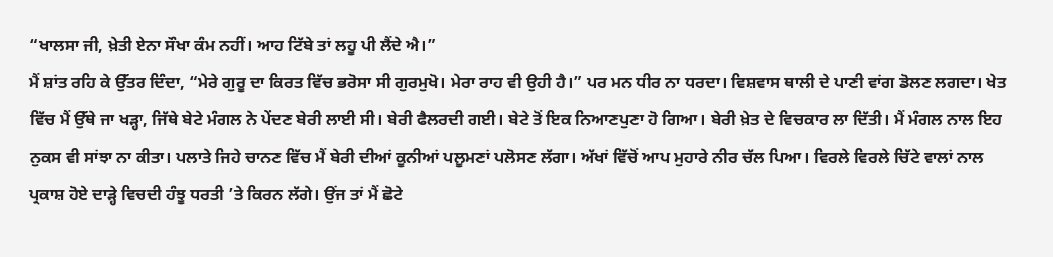“ਖਾਲਸਾ ਜੀ, ਖ਼ੇਤੀ ਏਨਾ ਸੌਖਾ ਕੰਮ ਨਹੀਂ। ਆਹ ਟਿੱਬੇ ਤਾਂ ਲਹੂ ਪੀ ਲੈਂਦੇ ਐ।”
ਮੈਂ ਸ਼ਾਂਤ ਰਹਿ ਕੇ ਉੱਤਰ ਦਿੰਦਾ, “ਮੇਰੇ ਗੁਰੂ ਦਾ ਕਿਰਤ ਵਿੱਚ ਭਰੋਸਾ ਸੀ ਗੁਰਮੁਖੋ। ਮੇਰਾ ਰਾਹ ਵੀ ਉਹੀ ਹੈ।” ਪਰ ਮਨ ਧੀਰ ਨਾ ਧਰਦਾ। ਵਿਸ਼ਵਾਸ ਥਾਲੀ ਦੇ ਪਾਣੀ ਵਾਂਗ ਡੋਲਣ ਲਗਦਾ। ਖੇਤ ਵਿੱਚ ਮੈਂ ਉੱਥੇ ਜਾ ਖੜ੍ਹਾ, ਜਿੱਥੇ ਬੇਟੇ ਮੰਗਲ ਨੇ ਪੇਂਦਣ ਬੇਰੀ ਲਾਈ ਸੀ। ਬੇਰੀ ਫੈਲਰਦੀ ਗਈ। ਬੇਟੇ ਤੋਂ ਇਕ ਨਿਆਣਪੁਣਾ ਹੋ ਗਿਆ। ਬੇਰੀ ਖ਼ੇਤ ਦੇ ਵਿਚਕਾਰ ਲਾ ਦਿੱਤੀ। ਮੈਂ ਮੰਗਲ ਨਾਲ ਇਹ ਨੁਕਸ ਵੀ ਸਾਂਝਾ ਨਾ ਕੀਤਾ। ਪਲਾਤੇ ਜਿਹੇ ਚਾਨਣ ਵਿੱਚ ਮੈਂ ਬੇਰੀ ਦੀਆਂ ਕੂਨੀਆਂ ਪਲੂਮਣਾਂ ਪਲੋਸਣ ਲੱਗਾ। ਅੱਖਾਂ ਵਿੱਚੋਂ ਆਪ ਮੁਹਾਰੇ ਨੀਰ ਚੱਲ ਪਿਆ। ਵਿਰਲੇ ਵਿਰਲੇ ਚਿੱਟੇ ਵਾਲਾਂ ਨਾਲ ਪ੍ਰਕਾਸ਼ ਹੋਏ ਦਾੜ੍ਹੇ ਵਿਚਦੀ ਹੰਝੂ ਧਰਤੀ ’ਤੇ ਕਿਰਨ ਲੱਗੇ। ਉਂਜ ਤਾਂ ਮੈਂ ਛੋਟੇ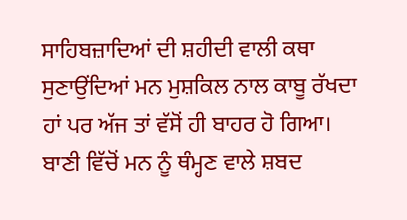ਸਾਹਿਬਜ਼ਾਦਿਆਂ ਦੀ ਸ਼ਹੀਦੀ ਵਾਲੀ ਕਥਾ ਸੁਣਾਉਂਦਿਆਂ ਮਨ ਮੁਸ਼ਕਿਲ ਨਾਲ ਕਾਬੂ ਰੱਖਦਾ ਹਾਂ ਪਰ ਅੱਜ ਤਾਂ ਵੱਸੋਂ ਹੀ ਬਾਹਰ ਹੋ ਗਿਆ। ਬਾਣੀ ਵਿੱਚੋਂ ਮਨ ਨੂੰ ਥੰਮ੍ਹਣ ਵਾਲੇ ਸ਼ਬਦ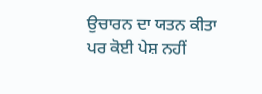ਉਚਾਰਨ ਦਾ ਯਤਨ ਕੀਤਾ ਪਰ ਕੋਈ ਪੇਸ਼ ਨਹੀਂ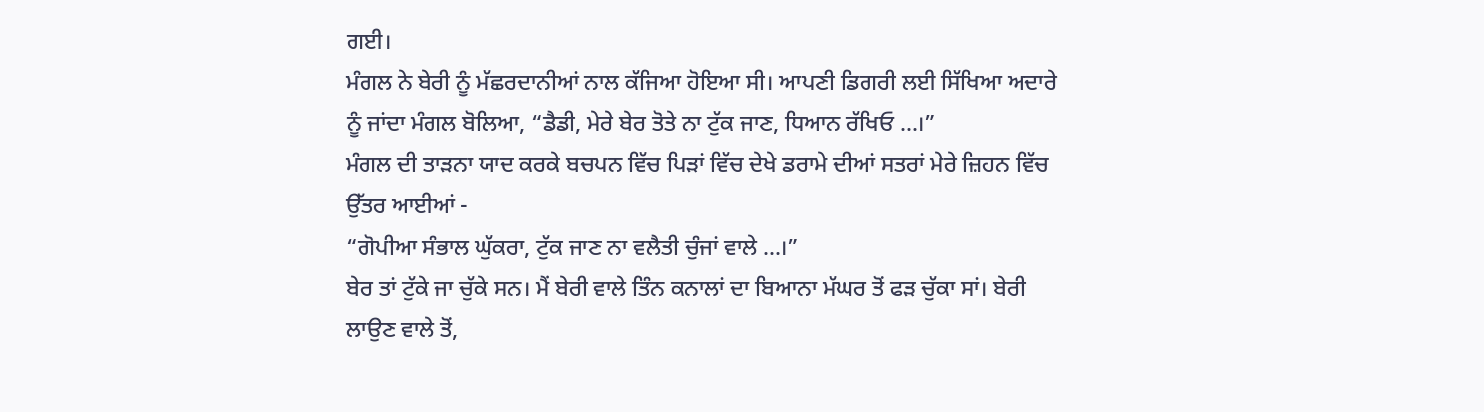ਗਈ।
ਮੰਗਲ ਨੇ ਬੇਰੀ ਨੂੰ ਮੱਛਰਦਾਨੀਆਂ ਨਾਲ ਕੱਜਿਆ ਹੋਇਆ ਸੀ। ਆਪਣੀ ਡਿਗਰੀ ਲਈ ਸਿੱਖਿਆ ਅਦਾਰੇ ਨੂੰ ਜਾਂਦਾ ਮੰਗਲ ਬੋਲਿਆ, “ਡੈਡੀ, ਮੇਰੇ ਬੇਰ ਤੋਤੇ ਨਾ ਟੁੱਕ ਜਾਣ, ਧਿਆਨ ਰੱਖਿਓ ...।”
ਮੰਗਲ ਦੀ ਤਾੜਨਾ ਯਾਦ ਕਰਕੇ ਬਚਪਨ ਵਿੱਚ ਪਿੜਾਂ ਵਿੱਚ ਦੇਖੇ ਡਰਾਮੇ ਦੀਆਂ ਸਤਰਾਂ ਮੇਰੇ ਜ਼ਿਹਨ ਵਿੱਚ ਉੱਤਰ ਆਈਆਂ -
“ਗੋਪੀਆ ਸੰਭਾਲ ਘੁੱਕਰਾ, ਟੁੱਕ ਜਾਣ ਨਾ ਵਲੈਤੀ ਚੁੰਜਾਂ ਵਾਲੇ ...।”
ਬੇਰ ਤਾਂ ਟੁੱਕੇ ਜਾ ਚੁੱਕੇ ਸਨ। ਮੈਂ ਬੇਰੀ ਵਾਲੇ ਤਿੰਨ ਕਨਾਲਾਂ ਦਾ ਬਿਆਨਾ ਮੱਘਰ ਤੋਂ ਫੜ ਚੁੱਕਾ ਸਾਂ। ਬੇਰੀ ਲਾਉਣ ਵਾਲੇ ਤੋਂ,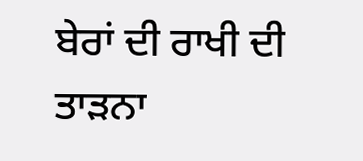ਬੇਰਾਂ ਦੀ ਰਾਖੀ ਦੀ ਤਾੜਨਾ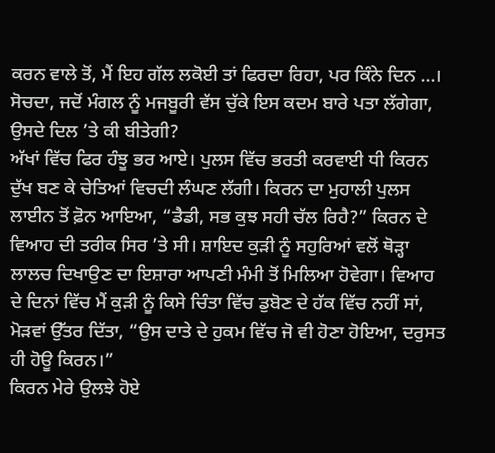ਕਰਨ ਵਾਲੇ ਤੋਂ, ਮੈਂ ਇਹ ਗੱਲ ਲਕੋਈ ਤਾਂ ਫਿਰਦਾ ਰਿਹਾ, ਪਰ ਕਿੰਨੇ ਦਿਨ ...। ਸੋਚਦਾ, ਜਦੋਂ ਮੰਗਲ ਨੂੰ ਮਜਬੂਰੀ ਵੱਸ ਚੁੱਕੇ ਇਸ ਕਦਮ ਬਾਰੇ ਪਤਾ ਲੱਗੇਗਾ, ਉਸਦੇ ਦਿਲ ’ਤੇ ਕੀ ਬੀਤੇਗੀ?
ਅੱਖਾਂ ਵਿੱਚ ਫਿਰ ਹੰਝੂ ਭਰ ਆਏ। ਪੁਲਸ ਵਿੱਚ ਭਰਤੀ ਕਰਵਾਈ ਧੀ ਕਿਰਨ ਦੁੱਖ ਬਣ ਕੇ ਚੇਤਿਆਂ ਵਿਚਦੀ ਲੰਘਣ ਲੱਗੀ। ਕਿਰਨ ਦਾ ਮੁਹਾਲੀ ਪੁਲਸ ਲਾਈਨ ਤੋਂ ਫ਼ੋਨ ਆਇਆ, “ਡੈਡੀ, ਸਭ ਕੁਝ ਸਹੀ ਚੱਲ ਰਿਹੈ?” ਕਿਰਨ ਦੇ ਵਿਆਹ ਦੀ ਤਰੀਕ ਸਿਰ ’ਤੇ ਸੀ। ਸ਼ਾਇਦ ਕੁੜੀ ਨੂੰ ਸਹੁਰਿਆਂ ਵਲੋਂ ਥੋੜ੍ਹਾ ਲਾਲਚ ਦਿਖਾਉਣ ਦਾ ਇਸ਼ਾਰਾ ਆਪਣੀ ਮੰਮੀ ਤੋਂ ਮਿਲਿਆ ਹੋਵੇਗਾ। ਵਿਆਹ ਦੇ ਦਿਨਾਂ ਵਿੱਚ ਮੈਂ ਕੁੜੀ ਨੂੰ ਕਿਸੇ ਚਿੰਤਾ ਵਿੱਚ ਡੁਬੋਣ ਦੇ ਹੱਕ ਵਿੱਚ ਨਹੀਂ ਸਾਂ, ਮੋੜਵਾਂ ਉੱਤਰ ਦਿੱਤਾ, “ਉਸ ਦਾਤੇ ਦੇ ਹੁਕਮ ਵਿੱਚ ਜੋ ਵੀ ਹੋਣਾ ਹੋਇਆ, ਦਰੁਸਤ ਹੀ ਹੋਊ ਕਿਰਨ।”
ਕਿਰਨ ਮੇਰੇ ਉਲਝੇ ਹੋਏ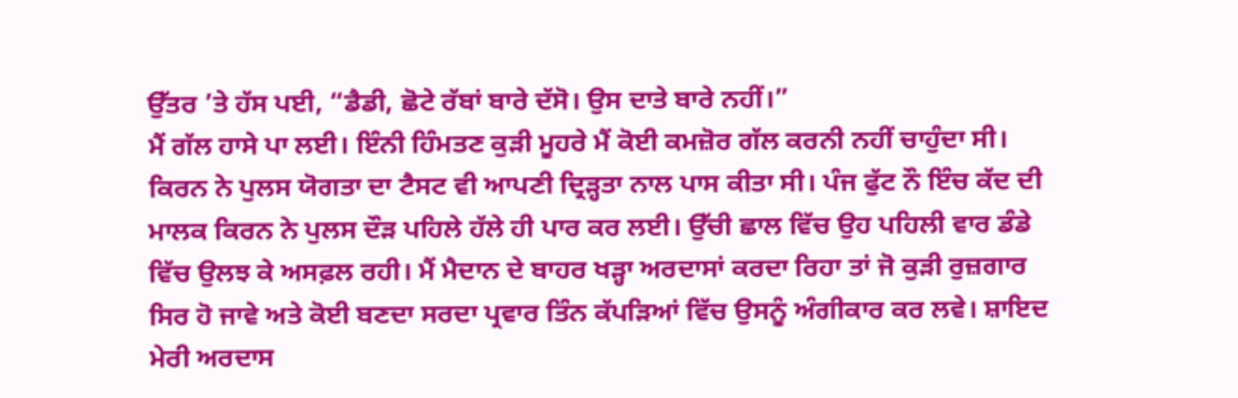ਉੱਤਰ ’ਤੇ ਹੱਸ ਪਈ, “ਡੈਡੀ, ਛੋਟੇ ਰੱਬਾਂ ਬਾਰੇ ਦੱਸੋ। ਉਸ ਦਾਤੇ ਬਾਰੇ ਨਹੀਂ।”
ਮੈਂ ਗੱਲ ਹਾਸੇ ਪਾ ਲਈ। ਇੰਨੀ ਹਿੰਮਤਣ ਕੁੜੀ ਮੂਹਰੇ ਮੈਂ ਕੋਈ ਕਮਜ਼ੋਰ ਗੱਲ ਕਰਨੀ ਨਹੀਂ ਚਾਹੁੰਦਾ ਸੀ। ਕਿਰਨ ਨੇ ਪੁਲਸ ਯੋਗਤਾ ਦਾ ਟੈਸਟ ਵੀ ਆਪਣੀ ਦ੍ਰਿੜ੍ਹਤਾ ਨਾਲ ਪਾਸ ਕੀਤਾ ਸੀ। ਪੰਜ ਫੁੱਟ ਨੌ ਇੰਚ ਕੱਦ ਦੀ ਮਾਲਕ ਕਿਰਨ ਨੇ ਪੁਲਸ ਦੌੜ ਪਹਿਲੇ ਹੱਲੇ ਹੀ ਪਾਰ ਕਰ ਲਈ। ਉੱਚੀ ਛਾਲ ਵਿੱਚ ਉਹ ਪਹਿਲੀ ਵਾਰ ਡੰਡੇ ਵਿੱਚ ਉਲਝ ਕੇ ਅਸਫ਼ਲ ਰਹੀ। ਮੈਂ ਮੈਦਾਨ ਦੇ ਬਾਹਰ ਖੜ੍ਹਾ ਅਰਦਾਸਾਂ ਕਰਦਾ ਰਿਹਾ ਤਾਂ ਜੋ ਕੁੜੀ ਰੁਜ਼ਗਾਰ ਸਿਰ ਹੋ ਜਾਵੇ ਅਤੇ ਕੋਈ ਬਣਦਾ ਸਰਦਾ ਪ੍ਰਵਾਰ ਤਿੰਨ ਕੱਪੜਿਆਂ ਵਿੱਚ ਉਸਨੂੰ ਅੰਗੀਕਾਰ ਕਰ ਲਵੇ। ਸ਼ਾਇਦ ਮੇਰੀ ਅਰਦਾਸ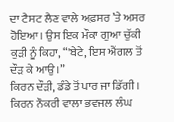ਦਾ ਟੈਸਟ ਲੈਣ ਵਾਲੇ ਅਫ਼ਸਰ ’ਤੇ ਅਸਰ ਹੋਇਆ। ਉਸ ਇਕ ਮੌਕਾ ਗੁਆ ਚੁੱਕੀ ਕੁੜੀ ਨੂੰ ਕਿਹਾ, “'ਬੇਟੇ, ਇਸ ਐਂਗਲ ਤੋਂ ਦੌੜ ਕੇ ਆਉ।”
ਕਿਰਨ ਦੌੜੀ, ਡੰਡੇ ਤੋਂ ਪਾਰ ਜਾ ਡਿੱਗੀ।
ਕਿਰਨ ਨੌਕਰੀ ਵਾਲਾ ਭਵਜਲ ਲੰਘ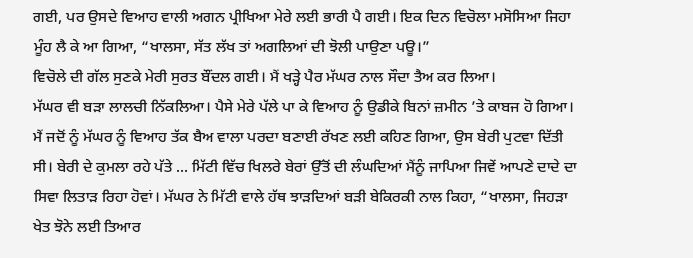ਗਈ, ਪਰ ਉਸਦੇ ਵਿਆਹ ਵਾਲੀ ਅਗਨ ਪ੍ਰੀਖਿਆ ਮੇਰੇ ਲਈ ਭਾਰੀ ਪੈ ਗਈ। ਇਕ ਦਿਨ ਵਿਚੋਲਾ ਮਸੋਸਿਆ ਜਿਹਾ ਮੂੰਹ ਲੈ ਕੇ ਆ ਗਿਆ, “ਖਾਲਸਾ, ਸੱਤ ਲੱਖ ਤਾਂ ਅਗਲਿਆਂ ਦੀ ਝੋਲੀ ਪਾਉਣਾ ਪਊ।”
ਵਿਚੋਲੇ ਦੀ ਗੱਲ ਸੁਣਕੇ ਮੇਰੀ ਸੁਰਤ ਬੌਂਦਲ ਗਈ। ਮੈਂ ਖੜ੍ਹੇ ਪੈਰ ਮੱਘਰ ਨਾਲ ਸੌਦਾ ਤੈਅ ਕਰ ਲਿਆ।
ਮੱਘਰ ਵੀ ਬੜਾ ਲਾਲਚੀ ਨਿੱਕਲਿਆ। ਪੈਸੇ ਮੇਰੇ ਪੱਲੇ ਪਾ ਕੇ ਵਿਆਹ ਨੂੰ ਉਡੀਕੇ ਬਿਨਾਂ ਜ਼ਮੀਨ ’ਤੇ ਕਾਬਜ ਹੋ ਗਿਆ। ਮੈਂ ਜਦੋਂ ਨੂੰ ਮੱਘਰ ਨੂੰ ਵਿਆਹ ਤੱਕ ਬੈਅ ਵਾਲਾ ਪਰਦਾ ਬਣਾਈ ਰੱਖਣ ਲਈ ਕਹਿਣ ਗਿਆ, ਉਸ ਬੇਰੀ ਪੁਟਵਾ ਦਿੱਤੀ ਸੀ। ਬੇਰੀ ਦੇ ਕੁਮਲਾ ਰਹੇ ਪੱਤੇ ... ਮਿੱਟੀ ਵਿੱਚ ਖਿਲਰੇ ਬੇਰਾਂ ਉੱਤੋਂ ਦੀ ਲੰਘਦਿਆਂ ਮੈਂਨੂੰ ਜਾਪਿਆ ਜਿਵੇਂ ਆਪਣੇ ਦਾਦੇ ਦਾ ਸਿਵਾ ਲਿਤਾੜ ਰਿਹਾ ਹੋਵਾਂ। ਮੱਘਰ ਨੇ ਮਿੱਟੀ ਵਾਲੇ ਹੱਥ ਝਾੜਦਿਆਂ ਬੜੀ ਬੇਕਿਰਕੀ ਨਾਲ ਕਿਹਾ, “ਖਾਲਸਾ, ਜਿਹੜਾ ਖੇਤ ਝੋਨੇ ਲਈ ਤਿਆਰ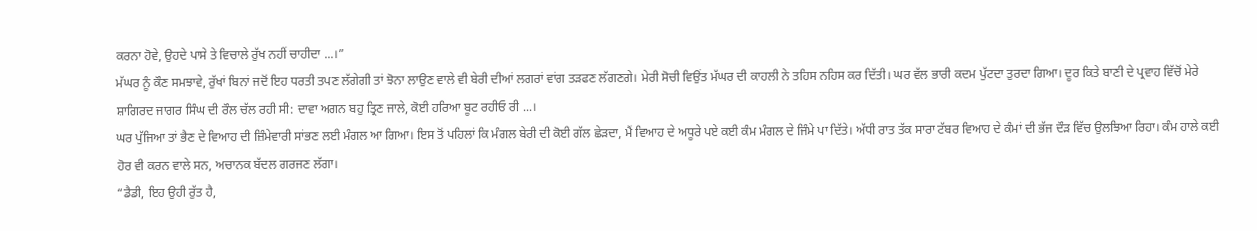ਕਰਨਾ ਹੋਵੇ, ਉਹਦੇ ਪਾਸੇ ਤੇ ਵਿਚਾਲੇ ਰੁੱਖ ਨਹੀਂ ਚਾਹੀਦਾ ...।”
ਮੱਘਰ ਨੂੰ ਕੌਣ ਸਮਝਾਵੇ, ਰੁੱਖਾਂ ਬਿਨਾਂ ਜਦੋਂ ਇਹ ਧਰਤੀ ਤਪਣ ਲੱਗੇਗੀ ਤਾਂ ਝੋਨਾ ਲਾਉਣ ਵਾਲੇ ਵੀ ਬੇਰੀ ਦੀਆਂ ਲਗਰਾਂ ਵਾਂਗ ਤੜਫਣ ਲੱਗਣਗੇ। ਮੇਰੀ ਸੋਚੀ ਵਿਉਂਤ ਮੱਘਰ ਦੀ ਕਾਹਲੀ ਨੇ ਤਹਿਸ ਨਹਿਸ ਕਰ ਦਿੱਤੀ। ਘਰ ਵੱਲ ਭਾਰੀ ਕਦਮ ਪੁੱਟਦਾ ਤੁਰਦਾ ਗਿਆ। ਦੂਰ ਕਿਤੇ ਬਾਣੀ ਦੇ ਪ੍ਰਵਾਹ ਵਿੱਚੋਂ ਮੇਰੇ ਸ਼ਾਗਿਰਦ ਜਾਗਰ ਸਿੰਘ ਦੀ ਰੌਲ ਚੱਲ ਰਹੀ ਸੀ: ਦਾਵਾ ਅਗਨ ਬਹੁ ਤ੍ਰਿਣ ਜਾਲੇ, ਕੋਈ ਹਰਿਆ ਬੂਟ ਰਹੀਓ ਰੀ ...।
ਘਰ ਪੁੱਜਿਆ ਤਾਂ ਭੈਣ ਦੇ ਵਿਆਹ ਦੀ ਜ਼ਿੰਮੇਵਾਰੀ ਸਾਂਭਣ ਲਈ ਮੰਗਲ ਆ ਗਿਆ। ਇਸ ਤੋਂ ਪਹਿਲਾਂ ਕਿ ਮੰਗਲ ਬੇਰੀ ਦੀ ਕੋਈ ਗੱਲ ਛੇੜਦਾ, ਮੈਂ ਵਿਆਹ ਦੇ ਅਧੂਰੇ ਪਏ ਕਈ ਕੰਮ ਮੰਗਲ ਦੇ ਜਿੰਮੇ ਪਾ ਦਿੱਤੇ। ਅੱਧੀ ਰਾਤ ਤੱਕ ਸਾਰਾ ਟੱਬਰ ਵਿਆਹ ਦੇ ਕੰਮਾਂ ਦੀ ਭੱਜ ਦੌੜ ਵਿੱਚ ਉਲਝਿਆ ਰਿਹਾ। ਕੰਮ ਹਾਲੇ ਕਈ ਹੋਰ ਵੀ ਕਰਨ ਵਾਲੇ ਸਨ, ਅਚਾਨਕ ਬੱਦਲ ਗਰਜਣ ਲੱਗਾ।
“ਡੈਡੀ, ਇਹ ਉਹੀ ਰੁੱਤ ਹੈ,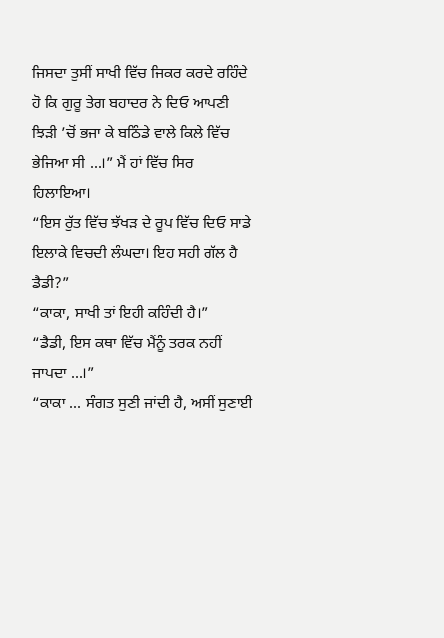ਜਿਸਦਾ ਤੁਸੀਂ ਸਾਖੀ ਵਿੱਚ ਜਿਕਰ ਕਰਦੇ ਰਹਿੰਦੇ ਹੋ ਕਿ ਗੁਰੂ ਤੇਗ ਬਹਾਦਰ ਨੇ ਦਿਓ ਆਪਣੀ ਝਿੜੀ ’ਚੋਂ ਭਜਾ ਕੇ ਬਠਿੰਡੇ ਵਾਲੇ ਕਿਲੇ ਵਿੱਚ ਭੇਜਿਆ ਸੀ ...।” ਮੈਂ ਹਾਂ ਵਿੱਚ ਸਿਰ ਹਿਲਾਇਆ।
“ਇਸ ਰੁੱਤ ਵਿੱਚ ਝੱਖੜ ਦੇ ਰੂਪ ਵਿੱਚ ਦਿਓ ਸਾਡੇ ਇਲਾਕੇ ਵਿਚਦੀ ਲੰਘਦਾ। ਇਹ ਸਹੀ ਗੱਲ ਹੈ ਡੈਡੀ?”
“ਕਾਕਾ, ਸਾਖੀ ਤਾਂ ਇਹੀ ਕਹਿੰਦੀ ਹੈ।”
“ਡੈਡੀ, ਇਸ ਕਥਾ ਵਿੱਚ ਮੈਂਨੂੰ ਤਰਕ ਨਹੀਂ ਜਾਪਦਾ ...।”
“ਕਾਕਾ ... ਸੰਗਤ ਸੁਣੀ ਜਾਂਦੀ ਹੈ, ਅਸੀਂ ਸੁਣਾਈ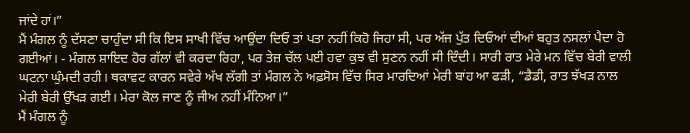ਜਾਂਦੇ ਹਾਂ।”
ਮੈਂ ਮੰਗਲ ਨੂੰ ਦੱਸਣਾ ਚਾਹੁੰਦਾ ਸੀ ਕਿ ਇਸ ਸਾਖੀ ਵਿੱਚ ਆਉਂਦਾ ਦਿਓ ਤਾਂ ਪਤਾ ਨਹੀਂ ਕਿਹੋ ਜਿਹਾ ਸੀ, ਪਰ ਅੱਜ ਪੁੱਤ ਦਿਓਆਂ ਦੀਆਂ ਬਹੁਤ ਨਸਲਾਂ ਪੈਦਾ ਹੋ ਗਈਆਂ। - ਮੰਗਲ ਸ਼ਾਇਦ ਹੋਰ ਗੱਲਾਂ ਵੀ ਕਰਦਾ ਰਿਹਾ, ਪਰ ਤੇਜ਼ ਚੱਲ ਪਈ ਹਵਾ ਕੁਝ ਵੀ ਸੁਣਨ ਨਹੀਂ ਸੀ ਦਿੰਦੀ। ਸਾਰੀ ਰਾਤ ਮੇਰੇ ਮਨ ਵਿੱਚ ਬੇਰੀ ਵਾਲੀ ਘਟਨਾ ਘੁੰਮਦੀ ਰਹੀ। ਥਕਾਵਟ ਕਾਰਨ ਸਵੇਰੇ ਅੱਖ ਲੱਗੀ ਤਾਂ ਮੰਗਲ ਨੇ ਅਫ਼ਸੋਸ ਵਿੱਚ ਸਿਰ ਮਾਰਦਿਆਂ ਮੇਰੀ ਬਾਂਹ ਆ ਫੜੀ, “ਡੈਡੀ, ਰਾਤ ਝੱਖੜ ਨਾਲ ਮੇਰੀ ਬੇਰੀ ਉੱਖੜ ਗਈ। ਮੇਰਾ ਕੋਲ ਜਾਣ ਨੂੰ ਜੀਅ ਨਹੀਂ ਮੰਨਿਆ।”
ਮੈਂ ਮੰਗਲ ਨੂੰ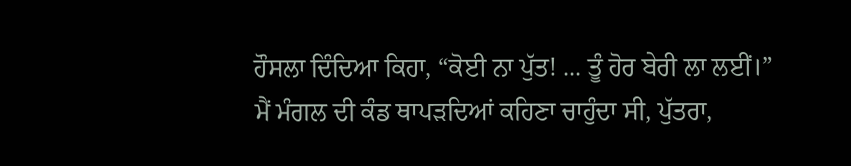ਹੌਸਲਾ ਦਿੰਦਿਆ ਕਿਹਾ, “ਕੋਈ ਨਾ ਪੁੱਤ! ... ਤੂੰ ਹੋਰ ਬੇਰੀ ਲਾ ਲਈਂ।”
ਮੈਂ ਮੰਗਲ ਦੀ ਕੰਡ ਥਾਪੜਦਿਆਂ ਕਹਿਣਾ ਚਾਹੁੰਦਾ ਸੀ, ਪੁੱਤਰਾ,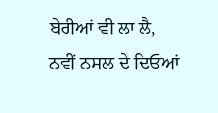ਬੇਰੀਆਂ ਵੀ ਲਾ ਲੈ, ਨਵੀਂ ਨਸਲ ਦੇ ਦਿਓਆਂ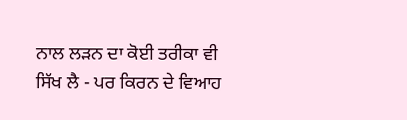ਨਾਲ ਲੜਨ ਦਾ ਕੋਈ ਤਰੀਕਾ ਵੀ ਸਿੱਖ ਲੈ - ਪਰ ਕਿਰਨ ਦੇ ਵਿਆਹ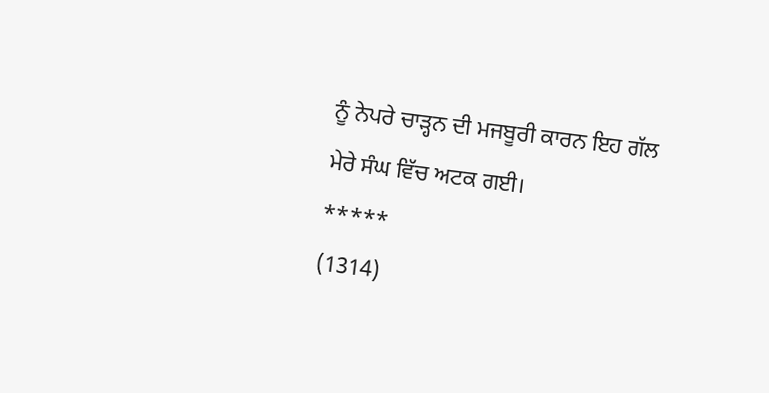ਨੂੰ ਨੇਪਰੇ ਚਾੜ੍ਹਨ ਦੀ ਮਜਬੂਰੀ ਕਾਰਨ ਇਹ ਗੱਲ ਮੇਰੇ ਸੰਘ ਵਿੱਚ ਅਟਕ ਗਈ।
*****
(1314)